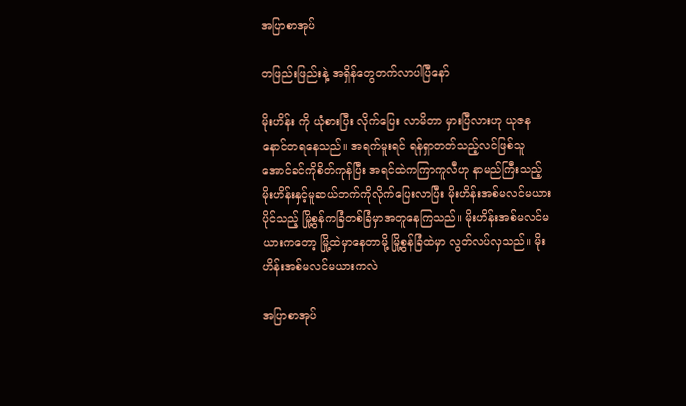အပြာစာအုပ်

တဖြည်းဖြည်းနဲ့ အရှိန်တွေတက်လာပါပြီနော်

မိုးဟိန်း ကို ယုံစားပြီး လိုက်ပြေး လာမိတာ မှားပြီလားဟု ယုဇနနောင်တရနေသည်။ အရက်မူးရင် ရန်ရှာတတ်သည့်လင်ဖြစ်သူ အောင်ခင်ကိုစိတ်ကုန်ပြီး အရင်ထဲကကြာကူလီဟု နာမည်ကြီးသည့် မိုးဟိန်းနှင့်မူဆယ်ဘက်ကိုလိုက်ပြေးလာပြီး မိုးဟိန်းအစ်မလင်မယားပိုင်သည့် မြို့စွန်ကခြံတစ်ခြံမှာအတူနေကြသည်။ မိုးဟိန်းအစ်မလင်မယားကတော့ မြို့ထဲမှာနေတာမို့ မြို့စွန်ခြံထဲမှာ လွတ်လပ်လှသည်။ မိုးဟိန်းအစ်မလင်မယားကလဲ

အပြာစာအုပ်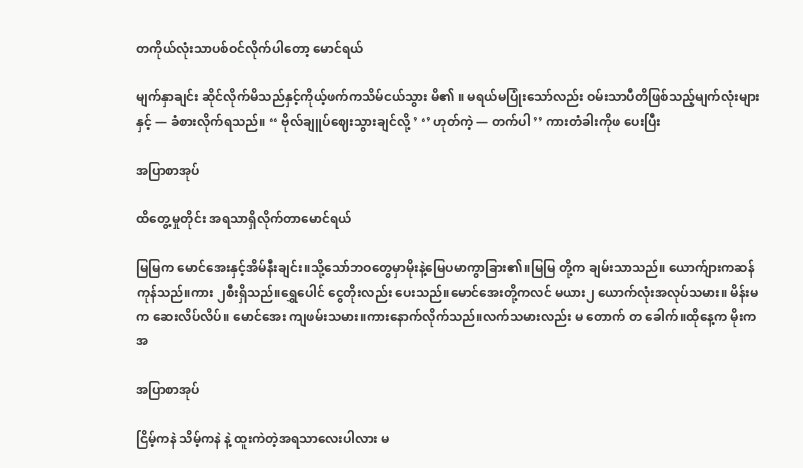တကိုယ်လုံးသာပစ်ဝင်လိုက်ပါတော့ မောင်ရယ်

မျက်နှာချင်း ဆိုင်လိုက်မိသည်နှင့်ကိုယ့်ဖက်ကသိမ်ငယ်သွား မိ၏ ။ မရယ်မပြုံးသော်လည်း ဝမ်းသာပီတိဖြစ်သည့်မျက်လုံးများနှင့် — ခံစားလိုက်ရသည်။ ‘‘ ဗိုလ်ချူပ်ဈေးသွားချင်လို့ ’ ‘’ ဟုတ်ကဲ့ — တက်ပါ ’’ ကားတံခါးကိုဖ ပေးပြီး

အပြာစာအုပ်

ထိတွေ့မှုတိုင်း အရသာရှိလိုက်တာမောင်ရယ်

မြမြက မောင်အေးနှင့်အိမ်နီးချင်း။သို့သော်ဘဝတွေမှာမိုးနဲ့မြေပမာကွာခြား၏။မြမြ တို့က ချမ်းသာသည်။ ယောက်ျားကဆန်ကုန်သည်။ကား ၂စီးရှိသည်။ရွှေပေါင် ငွေတိုးလည်း ပေးသည်။မောင်အေးတို့ကလင် မယား၂ ယောက်လုံးအလုပ်သမား။ မိန်းမက ဆေးလိပ်လိပ်။ မောင်အေး ကျဖမ်းသမား။ကားနောက်လိုက်သည်။လက်သမားလည်း မ တောက် တ ခေါက်။ထိုနေ့က မိုးက အ

အပြာစာအုပ်

ငြိမ့်ကနဲ သိမ့်ကနဲ နဲ့ ထူးကဲတဲ့အရသာလေးပါလား မ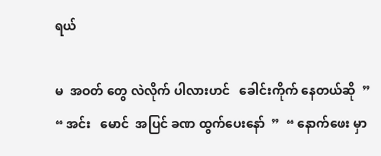ရယ်

မ  အဝတ် တွေ လဲလိုက် ပါလားဟင်   ခေါင်းကိုက် နေတယ်ဆို  ”  “ အင်း   မောင်  အပြင် ခဏ ထွက်ပေးနော်  ”  “ နောက်ဖေး မှာ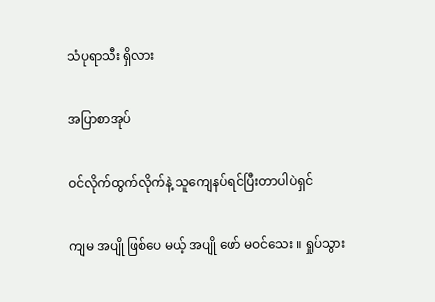သံပုရာသီး ရှိလား

အပြာစာအုပ်

ဝင်လိုက်ထွက်လိုက်နဲ့ သူကျေနပ်ရင်ပြီးတာပါပဲရှင်

ကျမ အပျို ဖြစ်ပေ မယ့် အပျို ဖော် မဝင်သေး ။ ရှုပ်သွား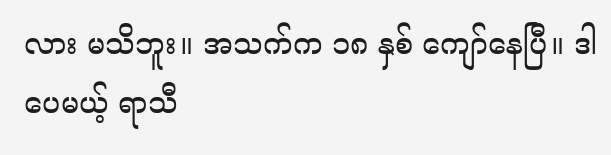လား မသိဘူး။ အသက်က ၁၈ နှစ် ကျော်နေပြီ။ ဒါပေမယ့် ရာသီ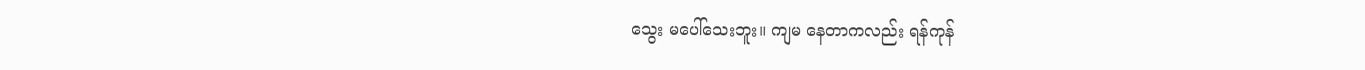သွေး မပေါ်သေးဘူး။ ကျမ နေတာကလည်း ရန်ကုန်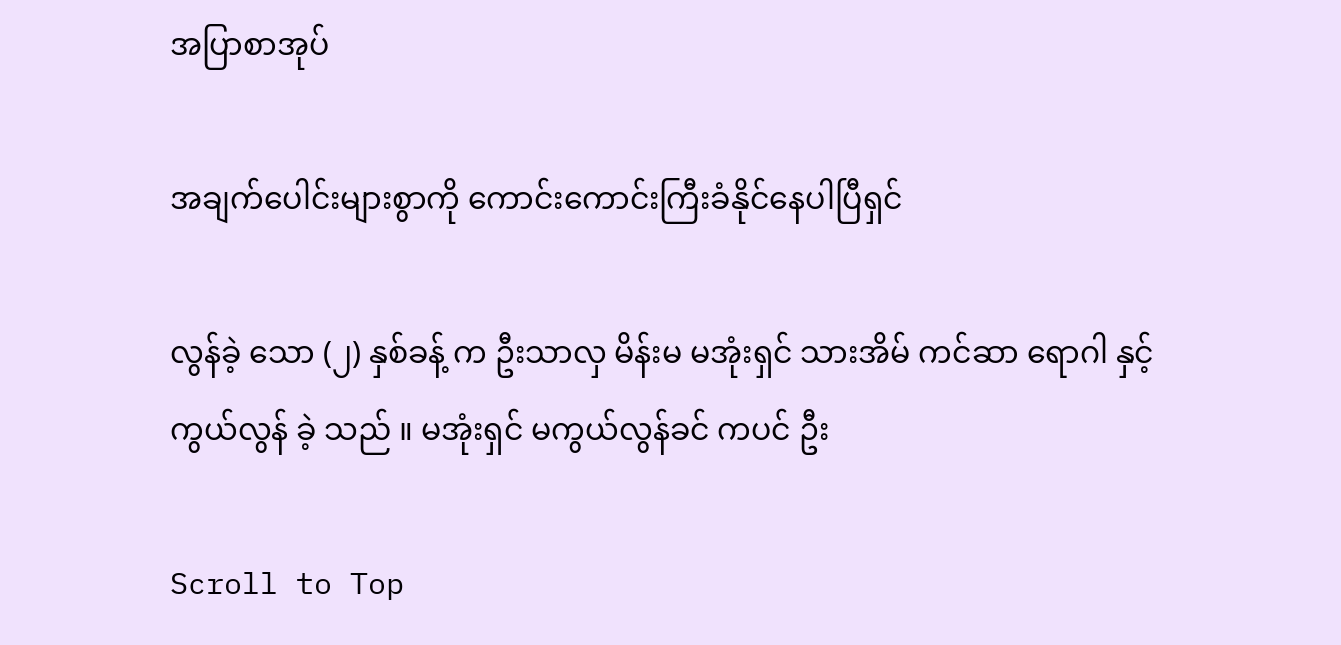အပြာစာအုပ်

အချက်ပေါင်းများစွာကို ကောင်းကောင်းကြီးခံနိုင်နေပါပြီရှင်

လွန်ခဲ့ သော (၂) နှစ်ခန့် က ဦးသာလှ မိန်းမ မအုံးရှင် သားအိမ် ကင်ဆာ ရောဂါ နှင့် ကွယ်လွန် ခဲ့ သည် ။ မအုံးရှင် မကွယ်လွန်ခင် ကပင် ဦး

Scroll to Top